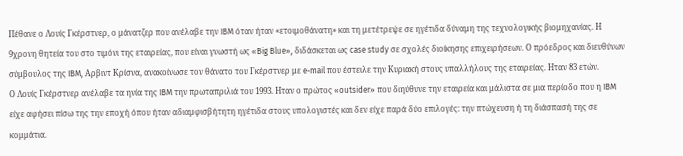Πέθανε ο Λουίς Γκέρστνερ, ο μάνατζερ που ανέλαβε την IBM όταν ήταν «ετοιμοθάνατη» και τη μετέτρεψε σε ηγέτιδα δύναμη της τεχνολογικής βιομηχανίας. Η 9χρονη θητεία του στο τιμόνι της εταιρείας, που είναι γνωστή ως «Big Blue», διδάσκεται ως case study σε σχολές διοίκησης επιχειρήσεων. Ο πρόεδρος και διευθύνων σύμβουλος της IBM, Αρβιντ Κρίσνα, ανακοίνωσε τον θάνατο του Γκέρστνερ με e-mail που έστειλε την Κυριακή στους υπαλλήλους της εταιρείας. Ηταν 83 ετών.
Ο Λουίς Γκέρστνερ ανέλαβε τα ηνία της IBM την πρωταπριλιά του 1993. Ηταν ο πρώτος «outsider» που διηύθυνε την εταιρεία και μάλιστα σε μια περίοδο που η IBM είχε αφήσει πίσω της την εποχή όπου ήταν αδιαμφισβήτητη ηγέτιδα στους υπολογιστές και δεν είχε παρά δύο επιλογές: την πτώχευση ή τη διάσπασή της σε κομμάτια.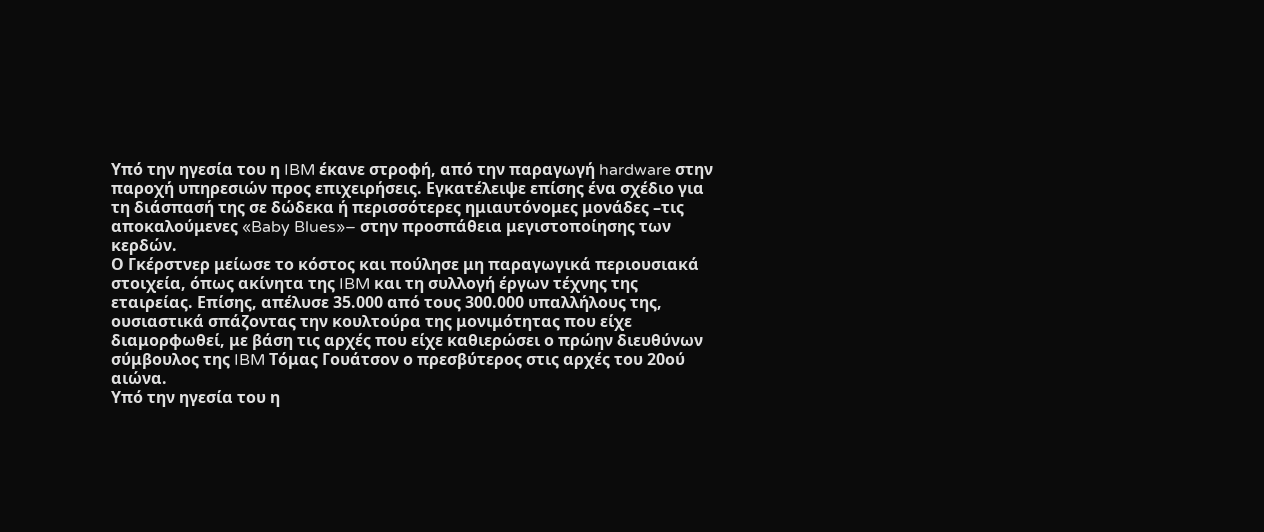Υπό την ηγεσία του η IBM έκανε στροφή, από την παραγωγή hardware στην παροχή υπηρεσιών προς επιχειρήσεις. Εγκατέλειψε επίσης ένα σχέδιο για τη διάσπασή της σε δώδεκα ή περισσότερες ημιαυτόνομες μονάδες –τις αποκαλούμενες «Baby Blues»– στην προσπάθεια μεγιστοποίησης των κερδών.
Ο Γκέρστνερ μείωσε το κόστος και πούλησε μη παραγωγικά περιουσιακά στοιχεία, όπως ακίνητα της IBM και τη συλλογή έργων τέχνης της εταιρείας. Επίσης, απέλυσε 35.000 από τους 300.000 υπαλλήλους της, ουσιαστικά σπάζοντας την κουλτούρα της μονιμότητας που είχε διαμορφωθεί, με βάση τις αρχές που είχε καθιερώσει ο πρώην διευθύνων σύμβουλος της IBM Τόμας Γουάτσον ο πρεσβύτερος στις αρχές του 20ού αιώνα.
Υπό την ηγεσία του η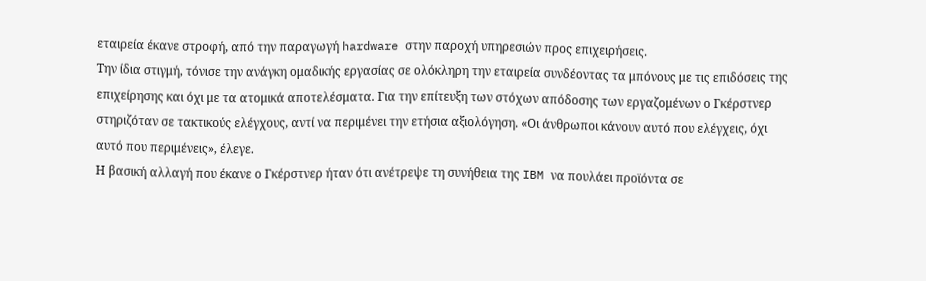εταιρεία έκανε στροφή, από την παραγωγή hardware στην παροχή υπηρεσιών προς επιχειρήσεις.
Την ίδια στιγμή, τόνισε την ανάγκη ομαδικής εργασίας σε ολόκληρη την εταιρεία συνδέοντας τα μπόνους με τις επιδόσεις της επιχείρησης και όχι με τα ατομικά αποτελέσματα. Για την επίτευξη των στόχων απόδοσης των εργαζομένων ο Γκέρστνερ στηριζόταν σε τακτικούς ελέγχους, αντί να περιμένει την ετήσια αξιολόγηση. «Οι άνθρωποι κάνουν αυτό που ελέγχεις, όχι αυτό που περιμένεις», έλεγε.
Η βασική αλλαγή που έκανε ο Γκέρστνερ ήταν ότι ανέτρεψε τη συνήθεια της IBM να πουλάει προϊόντα σε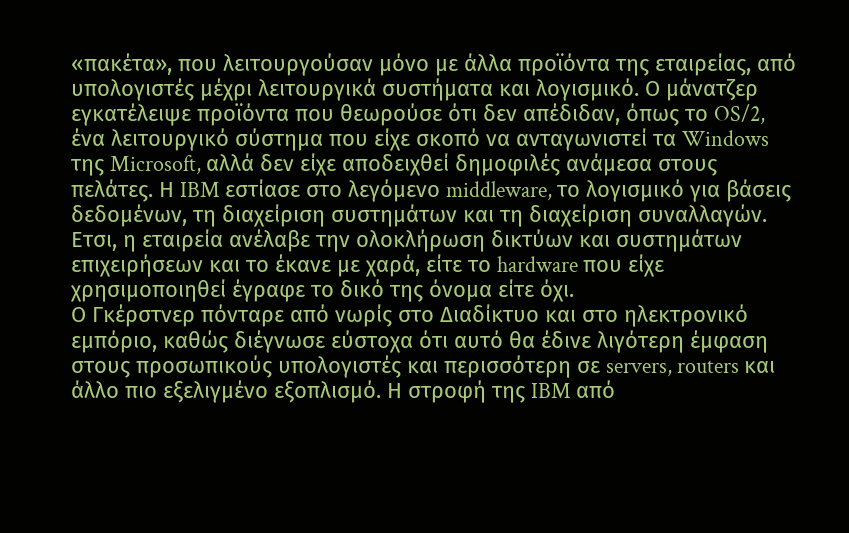«πακέτα», που λειτουργούσαν μόνο με άλλα προϊόντα της εταιρείας, από υπολογιστές μέχρι λειτουργικά συστήματα και λογισμικό. Ο μάνατζερ εγκατέλειψε προϊόντα που θεωρούσε ότι δεν απέδιδαν, όπως το OS/2, ένα λειτουργικό σύστημα που είχε σκοπό να ανταγωνιστεί τα Windows της Microsoft, αλλά δεν είχε αποδειχθεί δημοφιλές ανάμεσα στους πελάτες. Η IBM εστίασε στο λεγόμενο middleware, το λογισμικό για βάσεις δεδομένων, τη διαχείριση συστημάτων και τη διαχείριση συναλλαγών. Ετσι, η εταιρεία ανέλαβε την ολοκλήρωση δικτύων και συστημάτων επιχειρήσεων και το έκανε με χαρά, είτε το hardware που είχε χρησιμοποιηθεί έγραφε το δικό της όνομα είτε όχι.
Ο Γκέρστνερ πόνταρε από νωρίς στο Διαδίκτυο και στο ηλεκτρονικό εμπόριο, καθώς διέγνωσε εύστοχα ότι αυτό θα έδινε λιγότερη έμφαση στους προσωπικούς υπολογιστές και περισσότερη σε servers, routers και άλλο πιο εξελιγμένο εξοπλισμό. Η στροφή της IBM από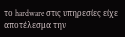το hardware στις υπηρεσίες είχε αποτέλεσμα την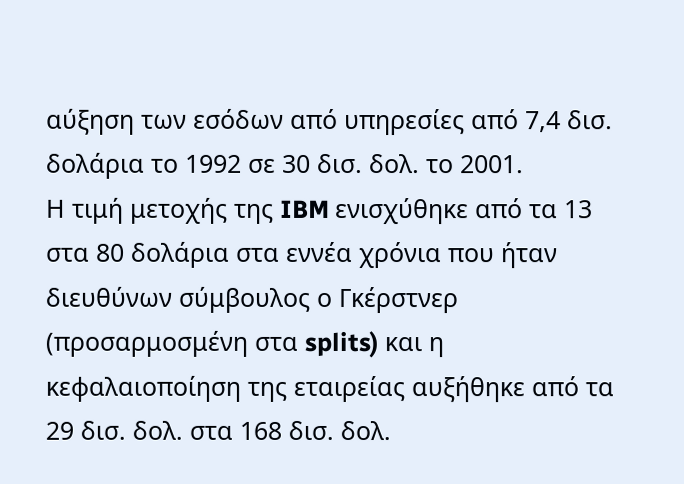αύξηση των εσόδων από υπηρεσίες από 7,4 δισ. δολάρια το 1992 σε 30 δισ. δολ. το 2001.
Η τιμή μετοχής της IBM ενισχύθηκε από τα 13 στα 80 δολάρια στα εννέα χρόνια που ήταν διευθύνων σύμβουλος ο Γκέρστνερ (προσαρμοσμένη στα splits) και η κεφαλαιοποίηση της εταιρείας αυξήθηκε από τα 29 δισ. δολ. στα 168 δισ. δολ.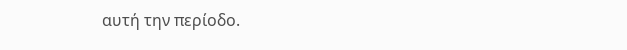αυτή την περίοδο.